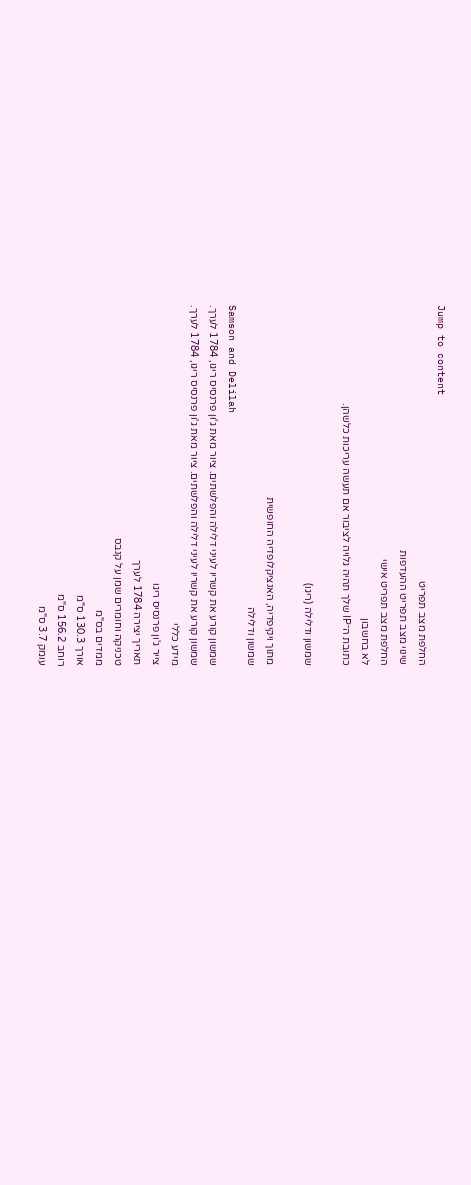Jump to content
החלפת מצב תפריט
שינוי מצב תפריט ההעדפות
החלפת מצב תפריט אישי
לא בחשבון
כתובת ה־IP שלך תהיה גלויה לציבור אם תעשה עריכות כלשהן.

שמשון ודלילה (ריגו)

מתוך ויקיפדיה, האנציקלופדיה החופשית
שמשון ודלילה
Samson and Delilah
שמשון קורע את קשריו לעיני דלילה והפלשתים. ציור מאת ג'ון פרנסיס ריגו, 1784 לערך.
שמשון קורע את קשריו לעיני דלילה והפלשתים. ציור מאת ג'ון פרנסיס ריגו, 1784 לערך.
מידע כללי
צייר ג'ון פרנסיס ריגו
תאריך יצירה 1784 לערך
טכניקה וחומרים שמן על קנבס
ממדים בס"מ
אורך 130.3 ס"מ
רוחב 156.2 ס"מ
עומק 3.7 ס"מ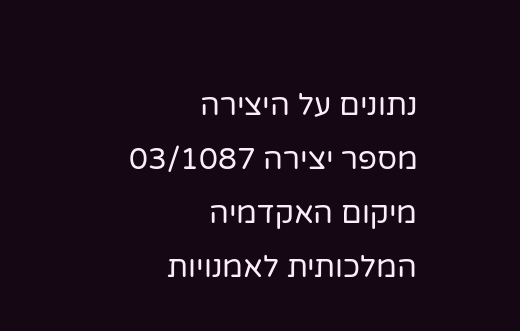נתונים על היצירה
מספר יצירה 03/1087
מיקום האקדמיה המלכותית לאמנויות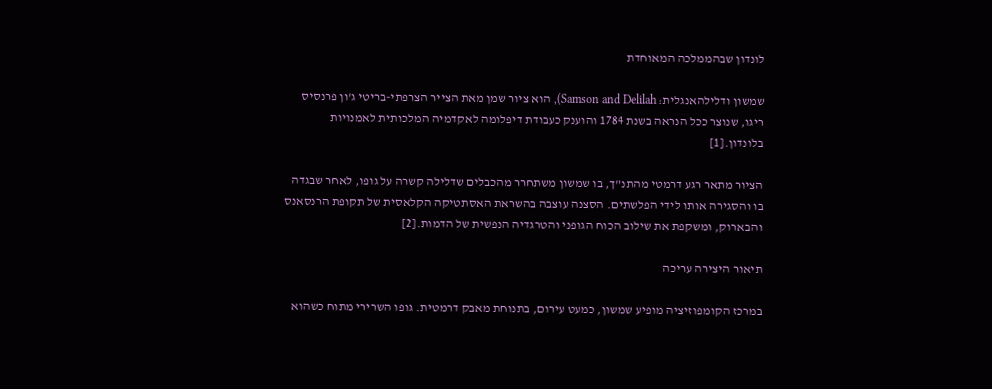לונדון שבהממלכה המאוחדת

שמשון ודלילהאנגלית: Samson and Delilah), הוא ציור שמן מאת הצייר הצרפתי-בריטי ג'ון פרנסיס ריגו, שנוצר ככל הנראה בשנת 1784 והוענק כעבודת דיפלומה לאקדמיה המלכותית לאמנויות בלונדון.[1]

הציור מתאר רגע דרמטי מהתנ"ך, בו שמשון משתחרר מהכבלים שדלילה קשרה על גופו, לאחר שבגדה בו והסגירה אותו לידי הפלשתים. הסצנה עוצבה בהשראת האסתטיקה הקלאסית של תקופת הרנסאנס והבארוק, ומשקפת את שילוב הכוח הגופני והטרגדיה הנפשית של הדמות.[2]

תיאור היצירה עריכה

במרכז הקומפוזיציה מופיע שמשון, כמעט עירום, בתנוחת מאבק דרמטית. גופו השרירי מתוח כשהוא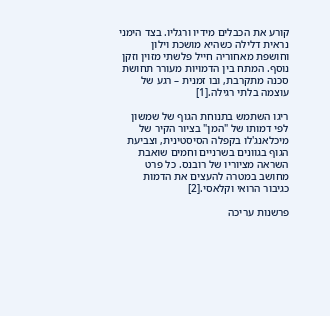קורע את הכבלים מידיו ורגליו. בצד הימני נראית דלילה כשהיא מושכת וילון וחושפת מאחוריה חייל פלשתי מזוין וזקן נוסף. המתח בין הדמויות מעורר תחושת סכנה מתקרבת, ובו זמנית – רגע של עוצמה בלתי רגילה.[1]

ריגו השתמש בתנוחת הגוף של שמשון לפי דמותו של "המן" בציור הקיר של מיכלאנג'לו בקפלה הסיסטינית, וצביעת הגוף בגוונים בשרניים וחמים שואבת השראה מציוריו של רובנס. כל פרט מחושב במטרה להעצים את הדמות כגיבור הרואי וקלאסי.[2]

פרשנות עריכה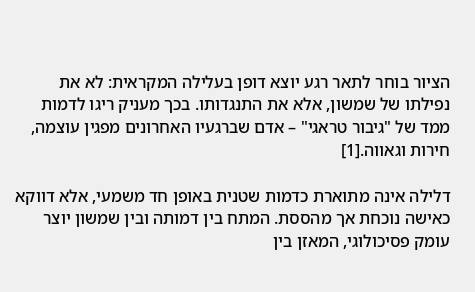הציור בוחר לתאר רגע יוצא דופן בעלילה המקראית: לא את נפילתו של שמשון, אלא את התנגדותו. בכך מעניק ריגו לדמות ממד של "גיבור טראגי" – אדם שברגעיו האחרונים מפגין עוצמה, חירות וגאווה.[1]

דלילה אינה מתוארת כדמות שטנית באופן חד משמעי, אלא דווקא כאישה נוכחת אך מהססת. המתח בין דמותה ובין שמשון יוצר עומק פסיכולוגי, המאזן בין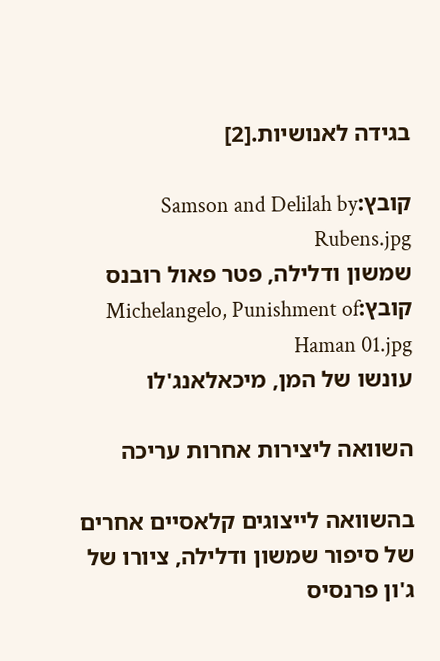בגידה לאנושיות.[2]

קובץ:Samson and Delilah by Rubens.jpg
שמשון ודלילה, פטר פאול רובנס
קובץ:Michelangelo, Punishment of Haman 01.jpg
עונשו של המן, מיכאלאנג'לו

השוואה ליצירות אחרות עריכה

בהשוואה לייצוגים קלאסיים אחרים של סיפור שמשון ודלילה, ציורו של ג'ון פרנסיס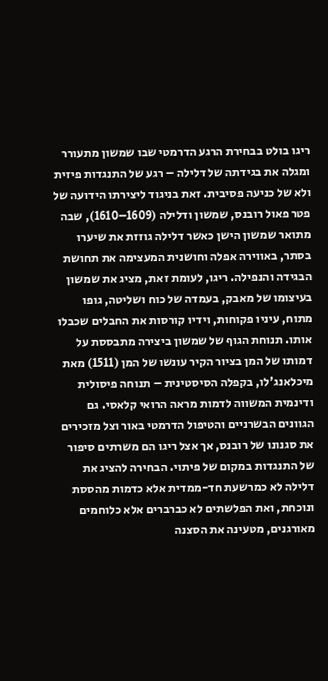ריגו בולט בבחירת הרגע הדרמטי שבו שמשון מתעורר ומגלה את בגידתה של דלילה – רגע של התנגדות פיזית ולא של כניעה פסיבית. זאת בניגוד ליצירתו הידועה של פטר פאול רובנס, שמשון ודלילה (1609–1610), שבה מתואר שמשון הישן כאשר דלילה גוזזת את שיערו בסתר, באווירה אפלה וחושנית המעצימה את תחושת הבגידה והנפילה. ריגו, לעומת זאת, מציג את שמשון בעיצומו של מאבק, בעמדה של כוח ושליטה, גופו מתוח, עיניו פקוחות, וידיו קורסות את החבלים שכבלו אותו. תנוחת הגוף של שמשון ביצירה מתבססת על דמותו של המן בציור הקיר עונשו של המן (1511) מאת מיכלאנג'לו, בקפלה הסיסטינית – תנוחה פיסולית ודינמית המשווה לדמות מראה הרואי קלאסי. גם הגוונים הבשרניים והטיפול הדרמטי באור וצל מזכירים את סגנונו של רובנס, אך אצל ריגו הם משרתים סיפור של התנגדות במקום של פיתוי. הבחירה להציג את דלילה לא כמרשעת חד-ממדית אלא כדמות מהססת ונוכחת, ואת הפלשתים לא כברברים אלא כלוחמים מאורגנים, מטעינה את הסצנה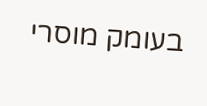בעומק מוסרי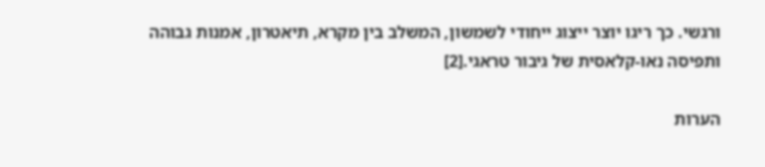ורגשי. כך ריגו יוצר ייצוג ייחודי לשמשון, המשלב בין מקרא, תיאטרון, אמנות גבוהה ותפיסה נאו-קלאסית של גיבור טראגי.[2]

הערות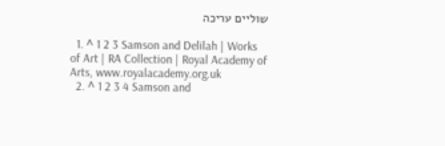שוליים עריכה

  1. ^ 1 2 3 Samson and Delilah | Works of Art | RA Collection | Royal Academy of Arts, www.royalacademy.org.uk
  2. ^ 1 2 3 4 Samson and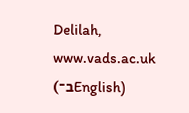Delilah, www.vads.ac.uk (ב־English)